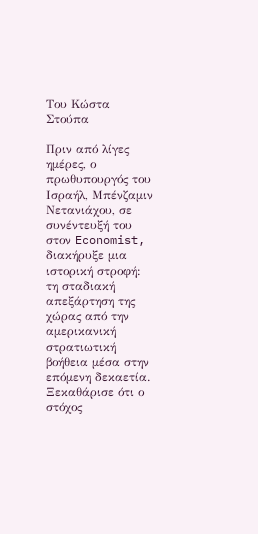Του Κώστα Στούπα

Πριν από λίγες ημέρες, ο πρωθυπουργός του Ισραήλ, Μπένζαμιν Νετανιάχου, σε συνέντευξή του στον Economist, διακήρυξε μια ιστορική στροφή: τη σταδιακή απεξάρτηση της χώρας από την αμερικανική στρατιωτική βοήθεια μέσα στην επόμενη δεκαετία. Ξεκαθάρισε ότι ο στόχος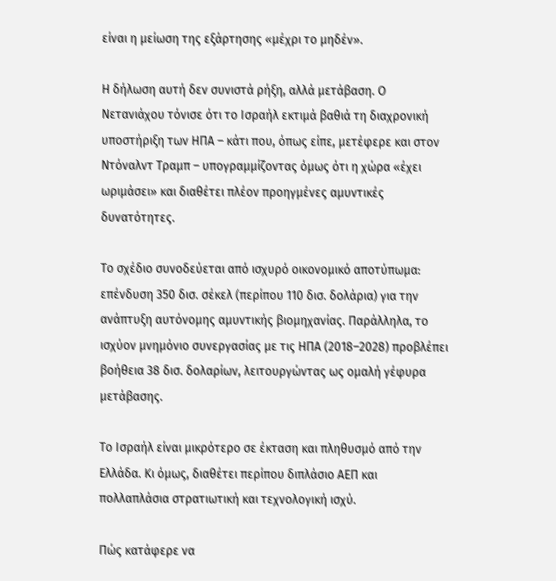είναι η μείωση της εξάρτησης «μέχρι το μηδέν».

Η δήλωση αυτή δεν συνιστά ρήξη, αλλά μετάβαση. Ο Νετανιάχου τόνισε ότι το Ισραήλ εκτιμά βαθιά τη διαχρονική υποστήριξη των ΗΠΑ – κάτι που, όπως είπε, μετέφερε και στον Ντόναλντ Τραμπ – υπογραμμίζοντας όμως ότι η χώρα «έχει ωριμάσει» και διαθέτει πλέον προηγμένες αμυντικές δυνατότητες.

Το σχέδιο συνοδεύεται από ισχυρό οικονομικό αποτύπωμα: επένδυση 350 δισ. σέκελ (περίπου 110 δισ. δολάρια) για την ανάπτυξη αυτόνομης αμυντικής βιομηχανίας. Παράλληλα, το ισχύον μνημόνιο συνεργασίας με τις ΗΠΑ (2018–2028) προβλέπει βοήθεια 38 δισ. δολαρίων, λειτουργώντας ως ομαλή γέφυρα μετάβασης.

Το Ισραήλ είναι μικρότερο σε έκταση και πληθυσμό από την Ελλάδα. Κι όμως, διαθέτει περίπου διπλάσιο ΑΕΠ και πολλαπλάσια στρατιωτική και τεχνολογική ισχύ.

Πώς κατάφερε να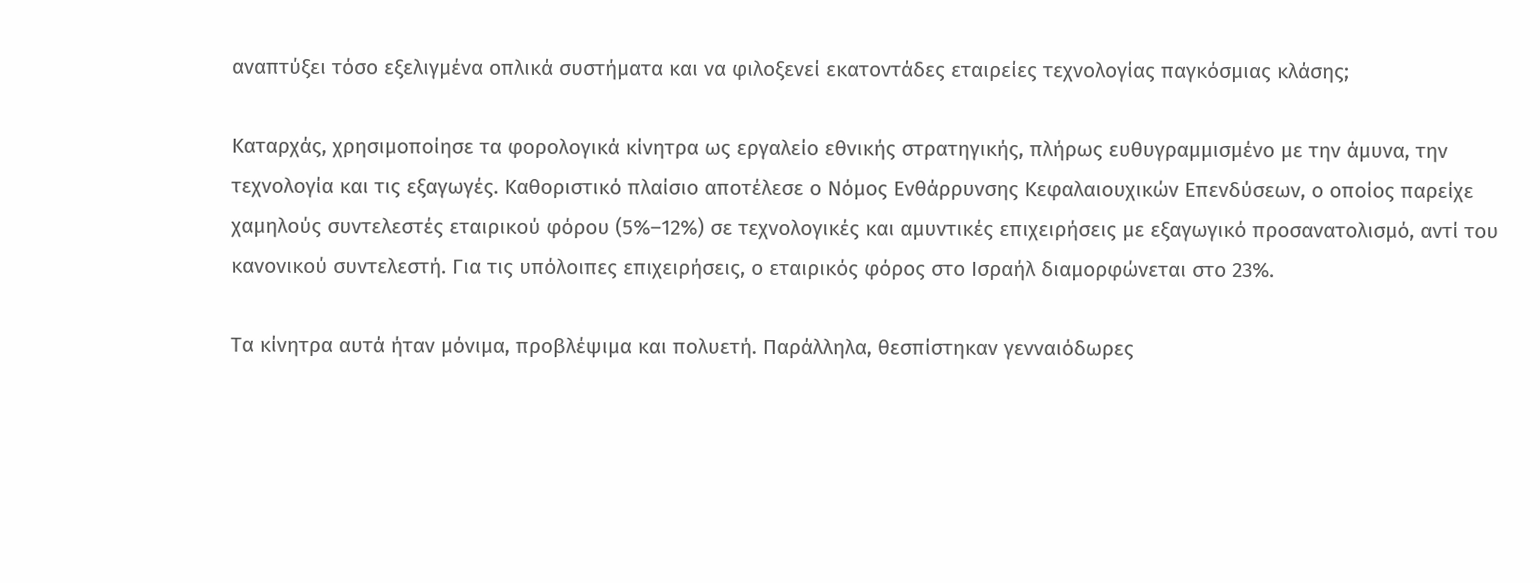αναπτύξει τόσο εξελιγμένα οπλικά συστήματα και να φιλοξενεί εκατοντάδες εταιρείες τεχνολογίας παγκόσμιας κλάσης;

Καταρχάς, χρησιμοποίησε τα φορολογικά κίνητρα ως εργαλείο εθνικής στρατηγικής, πλήρως ευθυγραμμισμένο με την άμυνα, την τεχνολογία και τις εξαγωγές. Καθοριστικό πλαίσιο αποτέλεσε ο Νόμος Ενθάρρυνσης Κεφαλαιουχικών Επενδύσεων, ο οποίος παρείχε χαμηλούς συντελεστές εταιρικού φόρου (5%–12%) σε τεχνολογικές και αμυντικές επιχειρήσεις με εξαγωγικό προσανατολισμό, αντί του κανονικού συντελεστή. Για τις υπόλοιπες επιχειρήσεις, ο εταιρικός φόρος στο Ισραήλ διαμορφώνεται στο 23%.

Τα κίνητρα αυτά ήταν μόνιμα, προβλέψιμα και πολυετή. Παράλληλα, θεσπίστηκαν γενναιόδωρες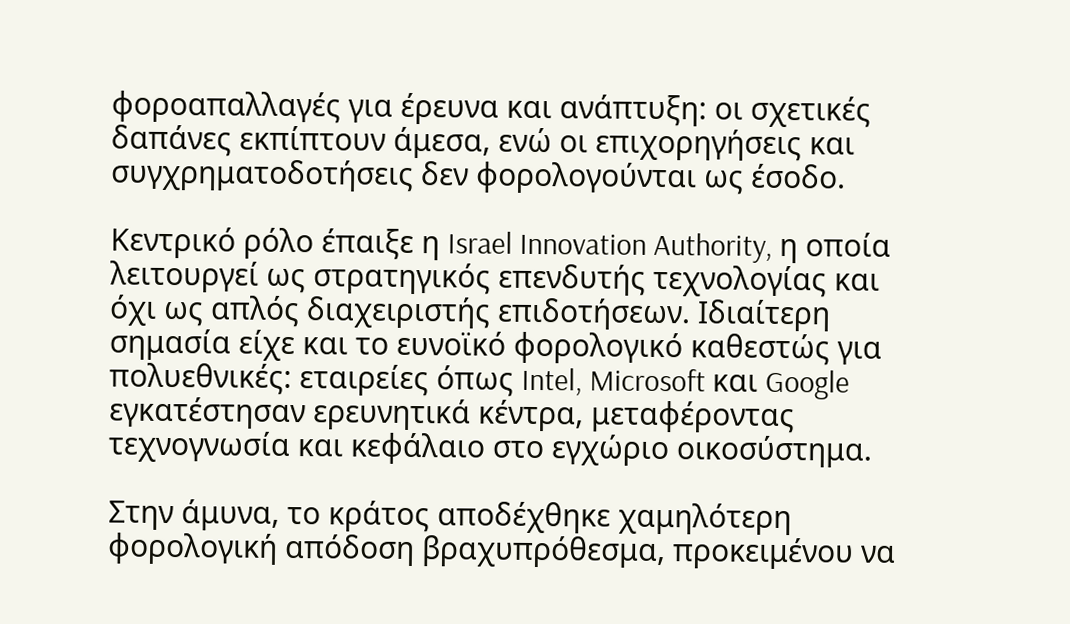φοροαπαλλαγές για έρευνα και ανάπτυξη: οι σχετικές δαπάνες εκπίπτουν άμεσα, ενώ οι επιχορηγήσεις και συγχρηματοδοτήσεις δεν φορολογούνται ως έσοδο.

Κεντρικό ρόλο έπαιξε η Israel Innovation Authority, η οποία λειτουργεί ως στρατηγικός επενδυτής τεχνολογίας και όχι ως απλός διαχειριστής επιδοτήσεων. Ιδιαίτερη σημασία είχε και το ευνοϊκό φορολογικό καθεστώς για πολυεθνικές: εταιρείες όπως Intel, Microsoft και Google εγκατέστησαν ερευνητικά κέντρα, μεταφέροντας τεχνογνωσία και κεφάλαιο στο εγχώριο οικοσύστημα.

Στην άμυνα, το κράτος αποδέχθηκε χαμηλότερη φορολογική απόδοση βραχυπρόθεσμα, προκειμένου να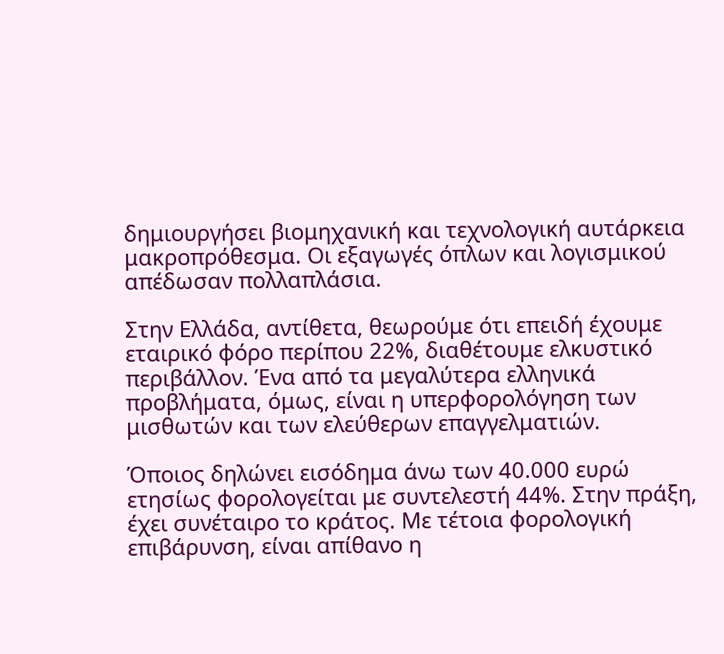δημιουργήσει βιομηχανική και τεχνολογική αυτάρκεια μακροπρόθεσμα. Οι εξαγωγές όπλων και λογισμικού απέδωσαν πολλαπλάσια.

Στην Ελλάδα, αντίθετα, θεωρούμε ότι επειδή έχουμε εταιρικό φόρο περίπου 22%, διαθέτουμε ελκυστικό περιβάλλον. Ένα από τα μεγαλύτερα ελληνικά προβλήματα, όμως, είναι η υπερφορολόγηση των μισθωτών και των ελεύθερων επαγγελματιών.

Όποιος δηλώνει εισόδημα άνω των 40.000 ευρώ ετησίως φορολογείται με συντελεστή 44%. Στην πράξη, έχει συνέταιρο το κράτος. Με τέτοια φορολογική επιβάρυνση, είναι απίθανο η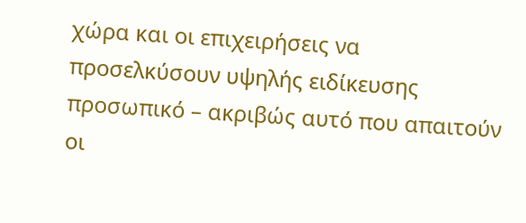χώρα και οι επιχειρήσεις να προσελκύσουν υψηλής ειδίκευσης προσωπικό – ακριβώς αυτό που απαιτούν οι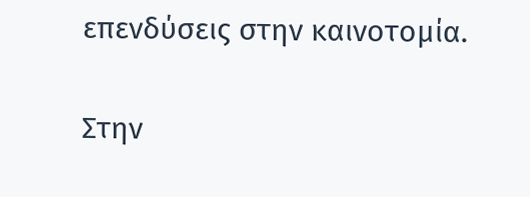επενδύσεις στην καινοτομία.

Στην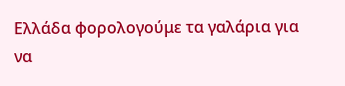Ελλάδα φορολογούμε τα γαλάρια για να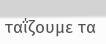ταΐζουμε τα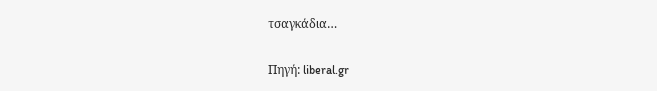τσαγκάδια…

Πηγή: liberal.gr